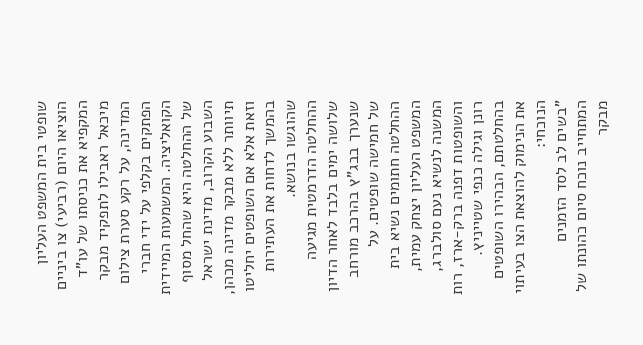שופטי בית המשפט העליון הוציאו היום (רביעי) צו ביניים המקפיא את כניסתו של עו"ד מיכאל ראבילו לתפקיד מבקר המדינה, על רקע סערת צילום הפתקים בקלפי על ידי חברי הקואליציה. המשמעות המיידית של ההחלטה היא שהחל מסוף השבוע הקרוב, מדינת ישראל תיוותר ללא מבקר מדינה מכהן, וזאת אלא אם השופטים יחליטו בהמשך לדחות את העתירות שהוגשו בנושא.
ההחלטה הדרמטית מגיעה שלושה ימים בלבד לאחר הדיון שנערך בבג"ץ בהרכב מורחב של חמישה שופטים. על ההחלטה חתומים נשיא בית המשפט העליון יצחק עמית, המשנה לנשיא נעם סולברג, והשופטות דפנה ברק-ארז, רות רונן וגילה כנפי שטייניץ. בהחלטתם, הבהירו השופטים את הנימוק להוצאת הצו בעיתוי הנוכחי:
"בשים לב לסד הזמנים המתחייב נוכח סיום כהונתו של מבקר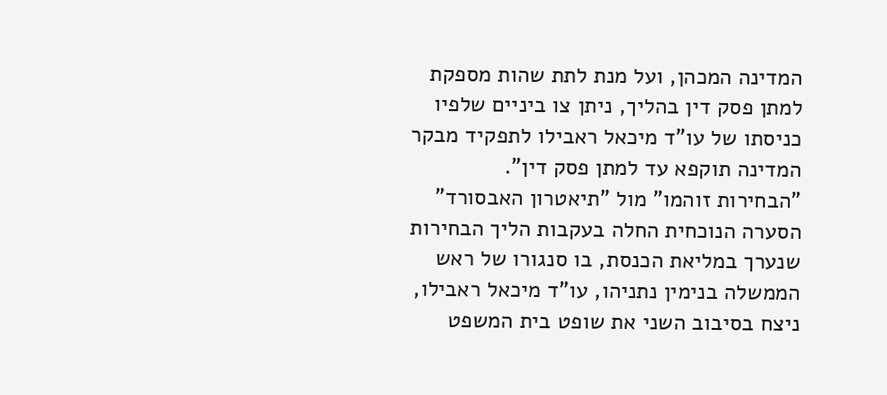המדינה המכהן, ועל מנת לתת שהות מספקת למתן פסק דין בהליך, ניתן צו ביניים שלפיו כניסתו של עו"ד מיכאל ראבילו לתפקיד מבקר המדינה תוקפא עד למתן פסק דין".
"הבחירות זוהמו" מול "תיאטרון האבסורד"
הסערה הנוכחית החלה בעקבות הליך הבחירות שנערך במליאת הכנסת, בו סנגורו של ראש הממשלה בנימין נתניהו, עו"ד מיכאל ראבילו, ניצח בסיבוב השני את שופט בית המשפט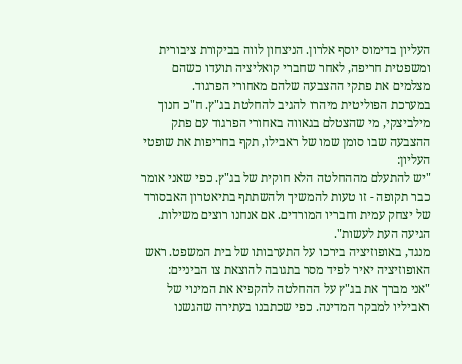העליון בדימוס יוסף אלרון. הניצחון לווה בביקורת ציבורית ומשפטית חריפה, לאחר שחברי קואליציה תועדו כשהם מצלמים את פתקי ההצבעה שלהם מאחורי הפרגוד.
במערכת הפוליטית מיהרו להגיב להחלטת בג"ץ. ח"כ חנוך מילביצקי, מי שהצטלם בגאווה באחורי הפרגוד עם פתק ההצבעה שבו סומן שמו של ראבילו, תקף בחריפות את שופטי העליון:
"יש להתעלם מההחלטה הלא חוקית של בג"ץ. כפי שאני אומר כבר תקופה - זו טעות להמשיך ולהשתתף בתיאטרון האבסורד של יצחק עמית וחבריו המורדים. אם אנחנו רוצים משילות. הגיעה העת לעשות".
מנגד, באופוזיציה בירכו על התערבותו של בית המשפט. ראש האופוזיציה יאיר לפיד מסר בתגובה להוצאת צו הביניים:
"אני מברך את בג"ץ על ההחלטה להקפיא את המינוי של ראביליו למבקר המדינה. כפי שכתבנו בעתירה שהגשנו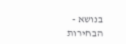בנושא - הבחירות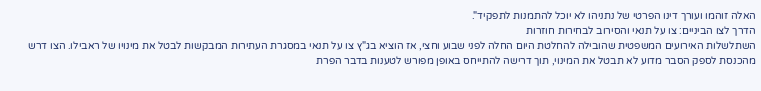האלה זוהמו ועורך דינו הפרטי של נתניהו לא יוכל להתמנות לתפקיד".
הדרך לצו הביניים: צו על תנאי והסירוב לבחירות חוזרות
השתלשלות האירועים המשפטית שהובילה להחלטת היום החלה לפני שבוע וחצי, אז הוציא בג"ץ צו על תנאי במסגרת העתירות המבקשות לבטל את מינויו של ראבילו. הצו דרש מהכנסת לספק הסבר מדוע לא תבטל את המינוי, תוך דרישה להתייחס באופן מפורש לטענות בדבר הפרת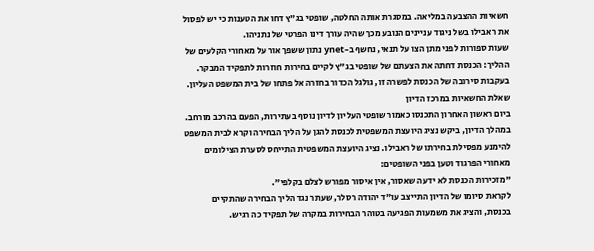חשאיות ההצבעה במליאה. במסגרת אותה החלטה, שופטי בג"ץ דחו את הטענות כי יש לפסול את ראבילו בשל ניגוד עניינים הנובע מכך שהיה עורך דינו הפרטי של נתניהו.
שעות ספורות לפני מתן הצו על תנאי, נחשף ב-ynet נתון ששפך אור על מאחורי הקלעים של ההליך: הכנסת דחתה את הצעתם של שופטי בג"ץ לקיים בחירות חוזרות לתפקיד המבקר. בעקבות סירובה של הכנסת לפשרה זו, גולגל הכדור בחזרה אל פתחו של בית המשפט העליון.
שאלת החשאיות במרכז הדיון
ביום ראשון האחרון התכנסו כאמור שופטי העליון לדיון נוסף בעתירות, הפעם בהרכב מורחב. במהלך הדיון, ביקש נציג היועצת המשפטית לכנסת להגן על הליך הבחירה וקרא לבית המשפט להימנע מפסילת בחירתו של ראבילו. נציג היועצת המשפטית התייחס לסערת הצילומים מאחורי הפרגוד וטען בפני השופטים:
"מזכירות הכנסת לא ידעה שאסור, אין איסור מפורש לצלם בקלפי".
לקראת סיומו של הדיון התייצב עו"ד יהודה רסלר, שעתר נגד הליך הבחירה שהתקיים בכנסת, והציג את משמעות הפגיעה בטוהר הבחירות במקרה של תפקיד כה רגיש.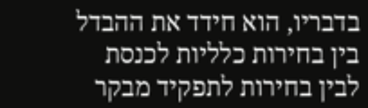בדבריו, הוא חידד את ההבדל בין בחירות כלליות לכנסת לבין בחירות לתפקיד מבקר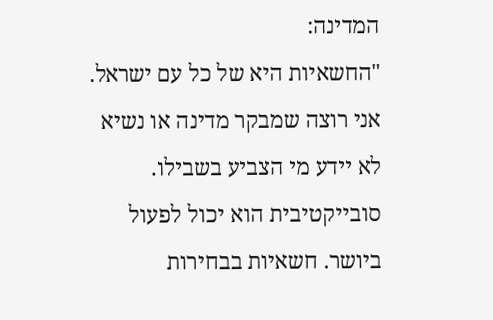המדינה:
"החשאיות היא של כל עם ישראל. אני רוצה שמבקר מדינה או נשיא לא יידע מי הצביע בשבילו. סובייקטיבית הוא יכול לפעול ביושר. חשאיות בבחירות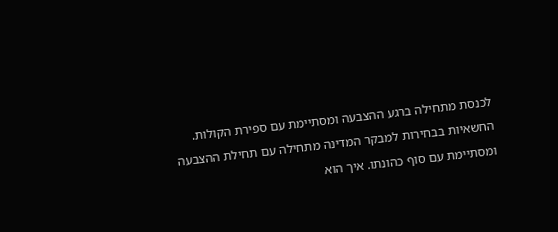לכנסת מתחילה ברגע ההצבעה ומסתיימת עם ספירת הקולות. החשאיות בבחירות למבקר המדינה מתחילה עם תחילת ההצבעה ומסתיימת עם סוף כהונתו. איך הוא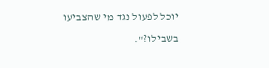יוכל לפעול נגד מי שהצביעו בשבילו?".